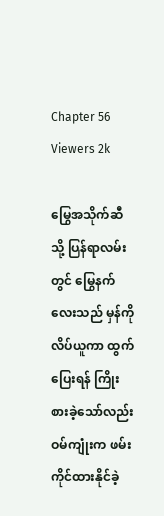Chapter 56
Viewers 2k

မြွေအသိုက်ဆီသို့ ပြန်ရာလမ်းတွင် မြွေနက်လေးသည် မှန်ကို လိပ်ယူကာ ထွက်ပြေးရန် ကြိုးစားခဲ့သော်လည်း ဝမ်ကျုံးက ဖမ်းကိုင်ထားနိုင်ခဲ့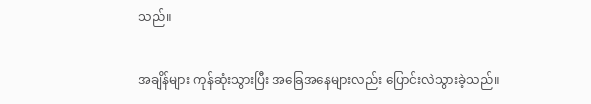သည်။

အချိန်များ ကုန်ဆုံးသွားပြီး အခြေအနေများလည်း ပြောင်းလဲသွားခဲ့သည်။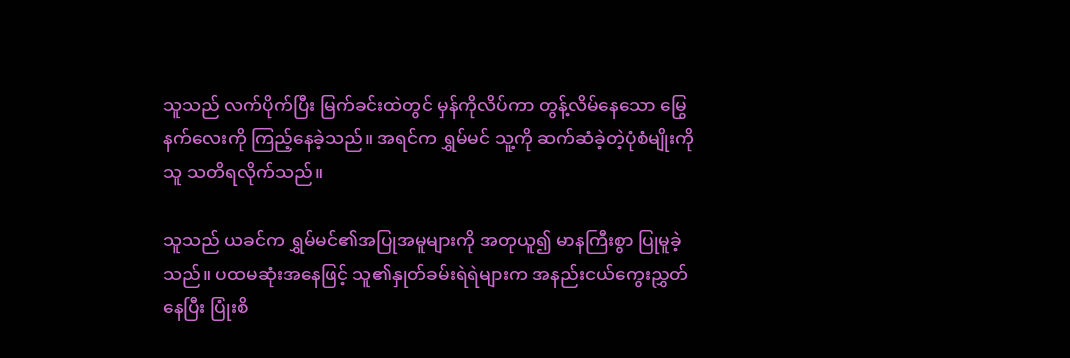သူသည် လက်ပိုက်ပြီး မြက်ခင်းထဲတွင် မှန်ကိုလိပ်ကာ တွန့်လိမ်နေသော မြွေနက်လေးကို ကြည့်နေခဲ့သည်။ အရင်က ရွှမ်မင် သူ့ကို ဆက်ဆံခဲ့တဲ့ပုံစံမျိုးကို သူ သတိရလိုက်သည်။

သူသည် ယခင်က ရွှမ်မင်၏အပြုအမူများကို အတုယူ၍ မာနကြီးစွာ ပြုမူခဲ့သည်။ ပထမဆုံးအနေဖြင့် သူ၏နှုတ်ခမ်းရဲရဲများက အနည်းငယ်ကွေးညွှတ်နေပြီး ပြုံးစိ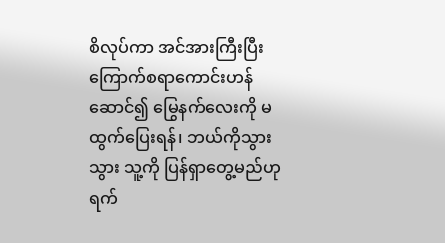စိလုပ်ကာ အင်အားကြီးပြီး ကြောက်စရာကောင်းဟန်ဆောင်၍ မြွေနက်လေးကို မထွက်ပြေးရန်၊ ဘယ်ကိုသွားသွား သူ့ကို ပြန်ရှာတွေ့မည်ဟု ရက်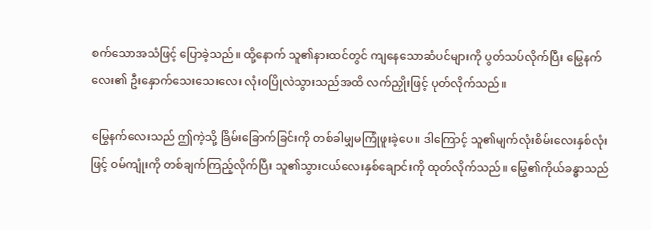စက်သောအသံဖြင့် ပြောခဲ့သည်။ ထို့နောက် သူ၏နားထင်တွင် ကျနေသောဆံပင်များကို ပွတ်သပ်လိုက်ပြီး မြွေနက်လေး၏ ဦးနှောက်သေးသေးလေး လုံးဝပြိုလဲသွားသည်အထိ လက်ညှိုးဖြင့် ပုတ်လိုက်သည်။

မြွေနက်လေးသည် ဤကဲ့သို့ ခြိမ်းခြောက်ခြင်းကို တစ်ခါမျှမကြုံဖူးခဲ့ပေ။ ဒါကြောင့် သူ၏မျက်လုံးစိမ်းလေးနှစ်လုံးဖြင့် ဝမ်ကျုံးကို တစ်ချက်ကြည့်လိုက်ပြီး သူ၏သွားငယ်လေးနှစ်ချောင်းကို ထုတ်လိုက်သည်။ မြွေ၏ကိုယ်ခန္ဓာသည်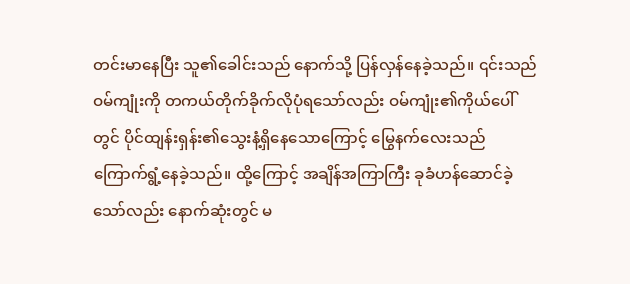တင်းမာနေပြီး သူ၏ခေါင်းသည် နောက်သို့ ပြန်လှန်နေခဲ့သည်။ ၎င်းသည် ဝမ်ကျုံးကို တကယ်တိုက်ခိုက်လိုပုံရသော်လည်း ဝမ်ကျုံး၏ကိုယ်ပေါ်တွင် ပိုင်ထျန်းရှန်း၏သွေးနံ့ရှိနေသောကြောင့် မြွေနက်လေးသည် ကြောက်ရွံ့နေခဲ့သည်။ ထို့ကြောင့် အချိန်အကြာကြီး ခုခံဟန်ဆောင်ခဲ့သော်လည်း နောက်ဆုံးတွင် မ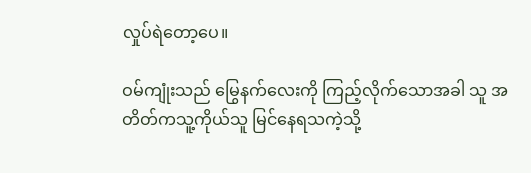လှုပ်ရဲတော့ပေ။

ဝမ်ကျုံးသည် မြွေနက်လေးကို ကြည့်လိုက်သောအခါ သူ အတိတ်ကသူ့ကိုယ်သူ မြင်နေရသကဲ့သို့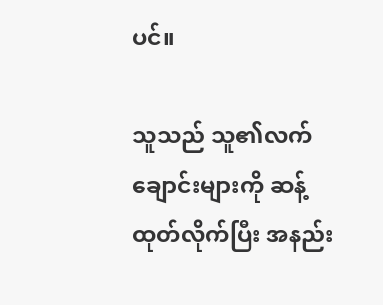ပင်။

သူသည် သူ၏လက်ချောင်းများကို ဆန့်ထုတ်လိုက်ပြီး အနည်း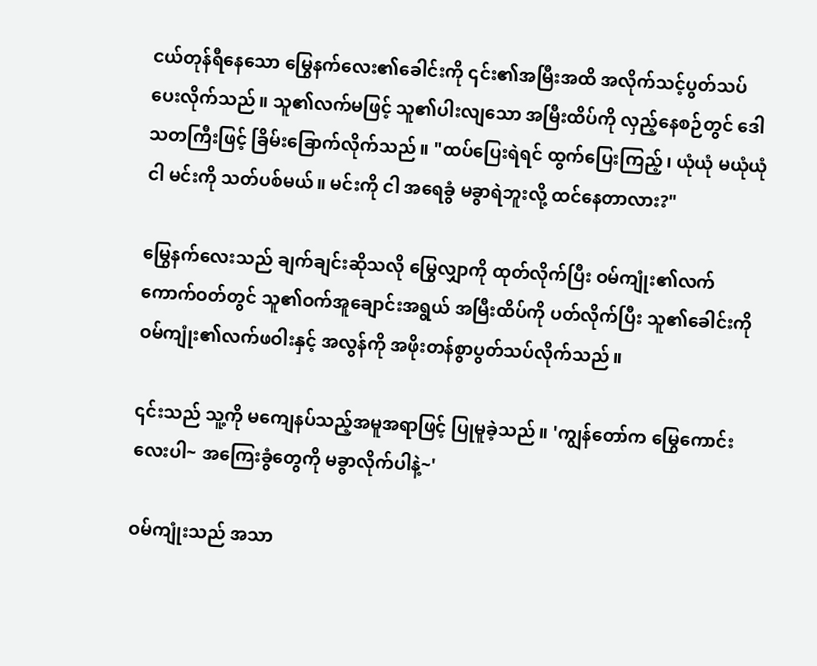ငယ်တုန်ရီနေသော မြွေနက်လေး၏ခေါင်းကို ၎င်း၏အမြီးအထိ အလိုက်သင့်ပွတ်သပ်ပေးလိုက်သည်။ သူ၏လက်မဖြင့် သူ၏ပါးလျသော အမြီးထိပ်ကို လှည့်နေစဉ်တွင် ဒေါသတကြီးဖြင့် ခြိမ်းခြောက်လိုက်သည်။ "ထပ်ပြေးရဲရင် ထွက်ပြေးကြည့်၊ ယုံယုံ မယုံယုံ ငါ မင်းကို သတ်ပစ်မယ်။ မင်းကို ငါ အရေခွံ မခွာရဲဘူးလို့ ထင်နေတာလား?"

မြွေနက်လေးသည် ချက်ချင်းဆိုသလို မြွေလျှာကို ထုတ်လိုက်ပြီး ဝမ်ကျုံး၏လက်ကောက်ဝတ်တွင် သူ၏ဝက်အူချောင်းအရွယ် အမြီးထိပ်ကို ပတ်လိုက်ပြီး သူ၏ခေါင်းကို ဝမ်ကျုံး၏လက်ဖဝါးနှင့် အလွန်ကို အဖိုးတန်စွာပွတ်သပ်လိုက်သည်။

၎င်းသည် သူ့ကို မကျေနပ်သည့်အမူအရာဖြင့် ပြုမူခဲ့သည်။ 'ကျွန်တော်က မြွေကောင်းလေးပါ~ အကြေးခွံတွေကို မခွာလိုက်ပါနဲ့~'

ဝမ်ကျုံးသည် အသာ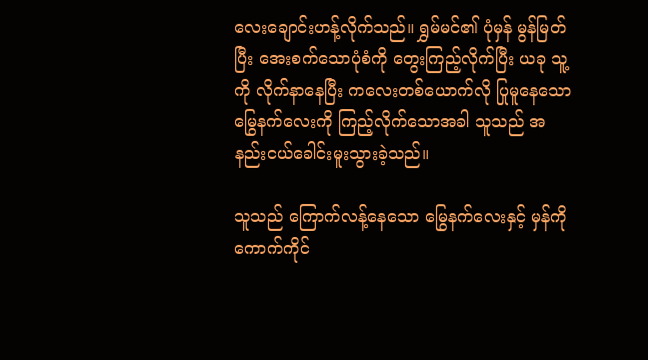လေးချောင်းဟန့်လိုက်သည်။ ရွှမ်မင်၏ ပုံမှန် မွန်မြတ်ပြီး အေးစက်သောပုံစံကို တွေးကြည့်လိုက်ပြီး ယခု သူ့ကို လိုက်နာနေပြီး ကလေးတစ်ယောက်လို ပြုမူနေသော မြွေနက်လေးကို ကြည့်လိုက်သောအခါ သူသည် အနည်းငယ်ခေါင်းမူးသွားခဲ့သည်။

သူသည် ကြောက်လန့်နေသော မြွေနက်လေးနှင့် မှန်ကို ကောက်ကိုင်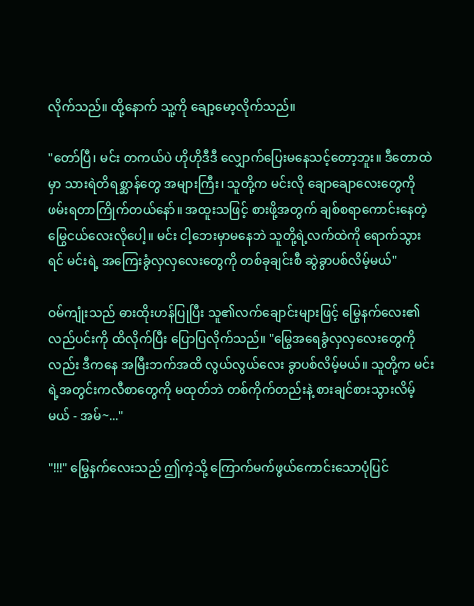လိုက်သည်။ ထို့နောက် သူ့ကို ချော့မော့လိုက်သည်။

"တော်ပြီ၊ မင်း တကယ်ပဲ ဟိုဟိုဒီဒီ လျှောက်ပြေးမနေသင့်တော့ဘူး။ ဒီတောထဲမှာ သားရဲတိရစ္ဆာန်တွေ အများကြီး၊ သူတို့က မင်းလို ချောချောလေးတွေကို ဖမ်းရတာကြိုက်တယ်နော်။ အထူးသဖြင့် စားဖို့အတွက် ချစ်စရာကောင်းနေတဲ့ မြွေငယ်လေးလိုပေါ့။ မင်း ငါ့ဘေးမှာမနေဘဲ သူတို့ရဲ့လက်ထဲကို ရောက်သွားရင် မင်းရဲ့ အကြေးခွံလှလှလေးတွေကို တစ်ခုချင်းစီ ဆွဲခွာပစ်လိမ့်မယ်"

ဝမ်ကျုံးသည် ဓားထိုးဟန်ပြုပြီး သူ၏လက်ချောင်းများဖြင့် မြွေနက်လေး၏လည်ပင်းကို ထိလိုက်ပြီး ပြောပြလိုက်သည်။ "မြွေအရေခွံလှလှလေးတွေကိုလည်း ဒီကနေ အမြီးဘက်အထိ လွယ်လွယ်လေး ခွာပစ်လိမ့်မယ်။ သူတို့က မင်းရဲ့အတွင်းကလီစာတွေကို မထုတ်ဘဲ တစ်ကိုက်တည်းနဲ့ စားချင်စားသွားလိမ့်မယ် - အမ်~..."

"!!!" မြွေနက်လေးသည် ဤကဲ့သို့ ကြောက်မက်ဖွယ်ကောင်းသောပုံပြင်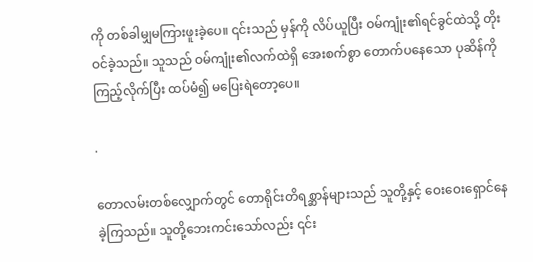ကို တစ်ခါမျှမကြားဖူးခဲ့ပေ။ ၎င်းသည် မှန်ကို လိပ်ယူပြီး ဝမ်ကျုံး၏ရင်ခွင်ထဲသို့ တိုးဝင်ခဲ့သည်။ သူသည် ဝမ်ကျုံး၏လက်ထဲရှိ အေးစက်စွာ တောက်ပနေသော ပုဆိန်ကို ကြည့်လိုက်ပြီး ထပ်မံ၍ မပြေးရဲတော့ပေ။

.

တောလမ်းတစ်လျှောက်တွင် တောရိုင်းတိရစ္ဆာန်များသည် သူတို့နှင့် ဝေးဝေးရှောင်နေခဲ့ကြသည်။ သူတို့ဘေးကင်းသော်လည်း ၎င်း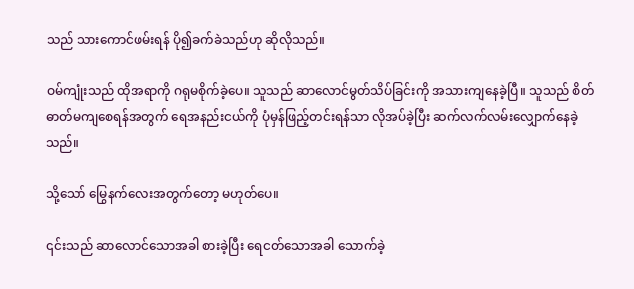သည် သားကောင်ဖမ်းရန် ပို၍ခက်ခဲသည်ဟု ဆိုလိုသည်။

ဝမ်ကျုံးသည် ထိုအရာကို ဂရုမစိုက်ခဲ့ပေ။ သူသည် ဆာလောင်မွတ်သိပ်ခြင်းကို အသားကျနေခဲ့ပြီ။ သူသည် စိတ်ဓာတ်မကျစေရန်အတွက် ရေအနည်းငယ်ကို ပုံမှန်ဖြည့်တင်းရန်သာ လိုအပ်ခဲ့ပြီး ဆက်လက်လမ်းလျှောက်နေခဲ့သည်။

သို့သော် မြွေနက်လေးအတွက်တော့ မဟုတ်ပေ။

၎င်းသည် ဆာလောင်သောအခါ စားခဲ့ပြီး ရေငတ်သောအခါ သောက်ခဲ့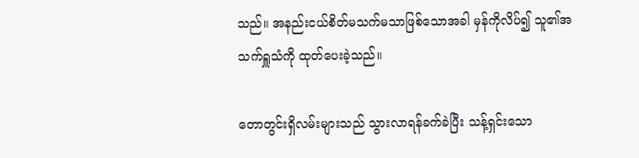သည်။ အနည်းငယ်စိတ်မသက်မသာဖြစ်သောအခါ မှန်ကိုလိပ်၍ သူ၏အသက်ရှူသံကို ထုတ်ပေးခဲ့သည်။

တောတွင်းရှိလမ်းများသည် သွားလာရန်ခက်ခဲပြီး သန့်ရှင်းသော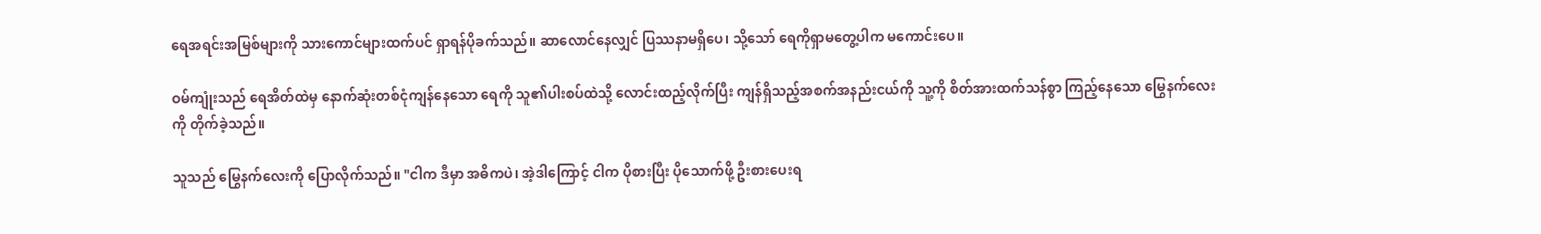ရေအရင်းအမြစ်များကို သားကောင်များထက်ပင် ရှာရန်ပိုခက်သည်။ ဆာလောင်နေလျှင် ပြဿနာမရှိပေ၊ သို့သော် ရေကိုရှာမတွေ့ပါက မကောင်းပေ။

ဝမ်ကျုံးသည် ရေအိတ်ထဲမှ နောက်ဆုံးတစ်ငုံကျန်နေသော ရေကို သူ၏ပါးစပ်ထဲသို့ လောင်းထည့်လိုက်ပြီး ကျန်ရှိသည့်အစက်အနည်းငယ်ကို သူ့ကို စိတ်အားထက်သန်စွာ ကြည့်နေသော မြွေနက်လေးကို တိုက်ခဲ့သည်။

သူသည် မြွေနက်လေးကို ပြောလိုက်သည်။ "ငါက ဒီမှာ အဓိကပဲ၊ အဲ့ဒါကြောင့် ငါက ပိုစားပြီး ပိုသောက်ဖို့ ဦးစားပေးရ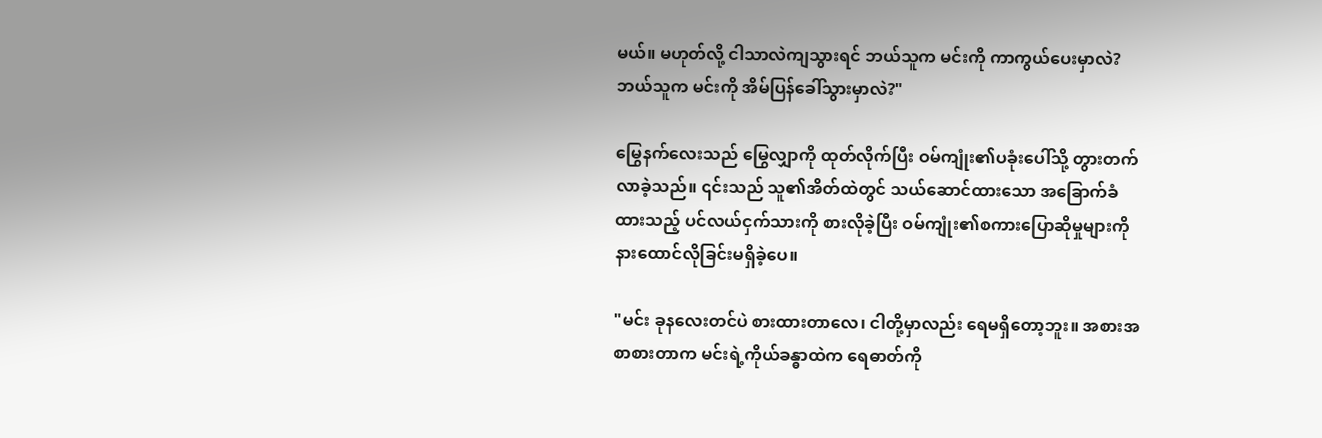မယ်။ မဟုတ်လို့ ငါသာလဲကျသွားရင် ဘယ်သူက မင်းကို ကာကွယ်ပေးမှာလဲ? ဘယ်သူက မင်းကို အိမ်ပြန်ခေါ်သွားမှာလဲ?"

မြွေနက်လေးသည် မြွေလျှာကို ထုတ်လိုက်ပြီး ဝမ်ကျုံး၏ပခုံးပေါ်သို့ တွားတက်လာခဲ့သည်။ ၎င်းသည် သူ၏အိတ်ထဲတွင် သယ်ဆောင်ထားသော အခြောက်ခံထားသည့် ပင်လယ်ငှက်သားကို စားလိုခဲ့ပြီး ဝမ်ကျုံး၏စကားပြောဆိုမှုများကို နားထောင်လိုခြင်းမရှိခဲ့ပေ။

"မင်း ခုနလေးတင်ပဲ စားထားတာလေ၊ ငါတို့မှာလည်း ရေမရှိတော့ဘူး။ အစားအစာစားတာက မင်းရဲ့ကိုယ်ခန္ဓာထဲက ရေဓာတ်ကို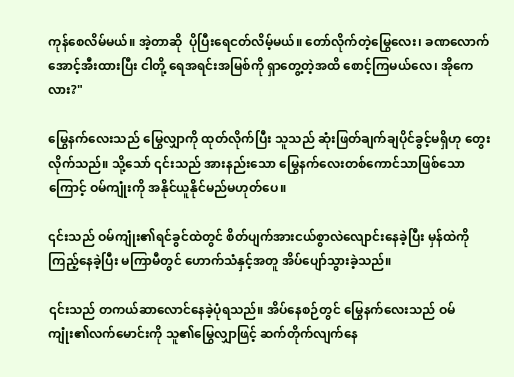ကုန်စေလိမ်မယ်။ အဲ့တာဆို  ပိုပြီးရေငတ်လိမ့်မယ်။ တော်လိုက်တဲ့မြွေ‌‌လေး၊ ခဏလောက် အောင့်အီးထားပြီး ငါတို့ ရေအရင်းအမြစ်ကို ရှာတွေ့တဲ့အထိ စောင့်ကြမယ်လေ၊ အိုကေလား?"

မြွေနက်လေးသည် မြွေလျှာကို ထုတ်လိုက်ပြီး သူသည် ဆုံးဖြတ်ချက်ချပိုင်ခွင့်မရှိဟု တွေးလိုက်သည်။ သို့သော် ၎င်းသည် အားနည်းသော မြွေနက်လေးတစ်ကောင်သာဖြစ်သောကြောင့် ဝမ်ကျုံးကို အနိုင်ယူနိုင်မည်မဟုတ်ပေ။

၎င်းသည် ဝမ်ကျုံး၏ရင်ခွင်ထဲတွင် စိတ်ပျက်အားငယ်စွာလဲလျောင်းနေခဲ့ပြီး မှန်ထဲကို ကြည့်နေခဲ့ပြီး မကြာမီတွင် ဟောက်သံနှင့်အတူ အိပ်ပျော်သွားခဲ့သည်။

၎င်းသည် တကယ်ဆာလောင်နေခဲ့ပုံရသည်။ အိပ်နေစဉ်တွင် မြွေနက်လေးသည် ဝမ်ကျုံး၏လက်မောင်းကို သူ၏မြွေလျှာဖြင့် ဆက်တိုက်လျက်နေ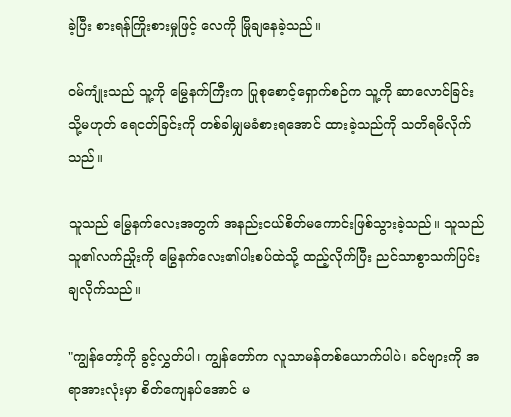ခဲ့ပြီး စားရန်ကြိုးစားမှုဖြင့် လေကို မြိုချနေခဲ့သည်။

ဝမ်ကျုံးသည် သူ့ကို မြွေနက်ကြီးက ပြုစုစောင့်ရှောက်စဉ်က သူ့ကို ဆာလောင်ခြင်း သို့မဟုတ် ရေငတ်ခြင်းကို တစ်ခါမျှမခံစားရအောင် ထားခဲ့သည်ကို သတိရမိလိုက်သည်။

သူသည် မြွေနက်လေးအတွက် အနည်းငယ်စိတ်မကောင်းဖြစ်သွားခဲ့သည်။ သူသည် သူ၏လက်ညှိုးကို မြွေနက်လေး၏ပါးစပ်ထဲသို့ ထည့်လိုက်ပြီး ညင်သာစွာသက်ပြင်းချလိုက်သည်။

"ကျွန်တော့်ကို ခွင့်လွှတ်ပါ၊ ကျွန်တော်က လူသာမန်တစ်ယောက်ပါပဲ၊ ခင်ဗျားကို အရာအားလုံးမှာ စိတ်ကျေနပ်အောင် မ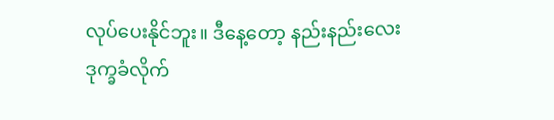လုပ်ပေးနိုင်ဘူး။ ဒီနေ့တော့ နည်းနည်းလေး ဒုက္ခခံလိုက်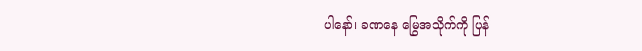ပါနော်၊ ခဏနေ မြွေအသိုက်ကို ပြန်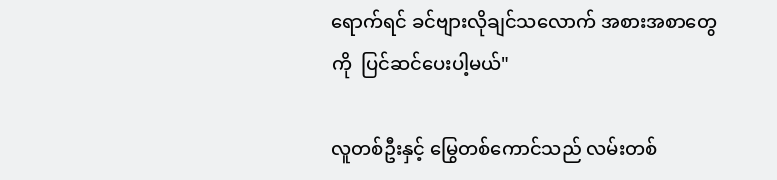ရောက်ရင် ခင်ဗျားလိုချင်သလောက် အစားအစာတွေကို  ပြင်ဆင်ပေးပါ့မယ်"

လူတစ်ဦးနှင့် မြွေတစ်ကောင်သည် လမ်းတစ်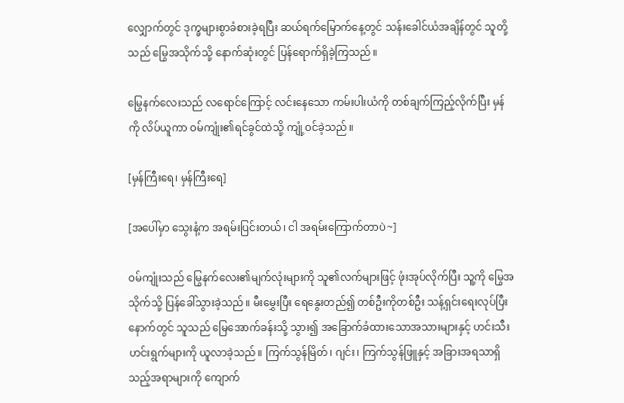လျှောက်တွင် ဒုက္ခများစွာခံစားခဲ့ရပြီး ဆယ်ရက်မြောက်နေ့တွင် သန်းခေါင်ယံအချိန်တွင် သူတို့သည် မြွေအသိုက်သို့ နောက်ဆုံးတွင် ပြန်ရောက်ရှိခဲ့ကြသည်။

မြွေနက်လေးသည် လရောင်ကြောင့် လင်းနေသော ကမ်းပါးယံကို တစ်ချက်ကြည့်လိုက်ပြီး မှန်ကို လိပ်ယူကာ ဝမ်ကျုံး၏ရင်ခွင်ထဲသို့ ကျုံ့ဝင်ခဲ့သည်။

[မှန်ကြီးရေ၊ မှန်ကြီးရေ]

[အပေါ်မှာ သွေးနံ့က အရမ်းပြင်းတယ်၊ ငါ အရမ်းကြောက်တာပဲ~]

ဝမ်ကျုံးသည် မြွေနက်လေး၏မျက်လုံးများကို သူ၏လက်များဖြင့် ဖုံးအုပ်လိုက်ပြီး သူ့ကို မြွေအသိုက်သို့ ပြန်ခေါ်သွားခဲ့သည်။ မီးမွှေးပြီး ရေနွေးတည်၍ တစ်ဦးကိုတစ်ဦး သန့်ရှင်းရေးလုပ်ပြီးနောက်တွင် သူသည် မြေအောက်ခန်းသို့ သွား၍ အခြောက်ခံထားသောအသားများနှင့် ဟင်းသီးဟင်းရွက်များကို ယူလာခဲ့သည်။ ကြက်သွန်မြိတ်၊ ဂျင်း၊ ကြက်သွန်ဖြူနှင့် အခြားအရသာရှိသည့်အရာများကို ကျောက်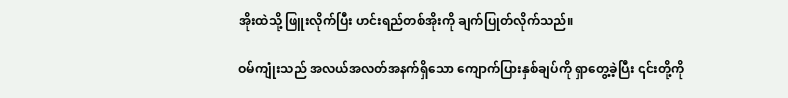အိုးထဲသို့ ဖြူးလိုက်ပြီး ဟင်းရည်တစ်အိုးကို ချက်ပြုတ်လိုက်သည်။

ဝမ်ကျုံးသည် အလယ်အလတ်အနက်ရှိသော ကျောက်ပြားနှစ်ချပ်ကို ရှာတွေ့ခဲ့ပြီး ၎င်းတို့ကို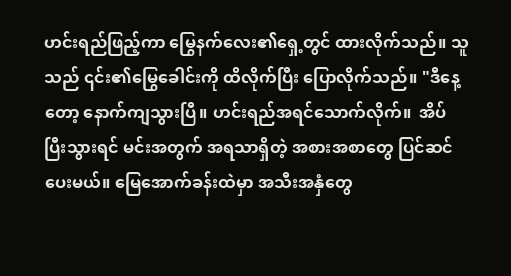ဟင်းရည်ဖြည့်ကာ မြွေနက်လေး၏ရှေ့တွင် ထားလိုက်သည်။ သူသည် ၎င်း၏မြွေခေါင်းကို ထိလိုက်ပြီး ပြောလိုက်သည်။ "ဒီနေ့တော့ နောက်ကျသွားပြီ။ ဟင်းရည်အရင်သောက်လိုက်။  အိပ်ပြီးသွားရင် မင်းအတွက် အရသာရှိတဲ့ အစားအစာတွေ ပြင်ဆင်ပေးမယ်။ မြေအောက်ခန်းထဲမှာ အသီးအနှံတွေ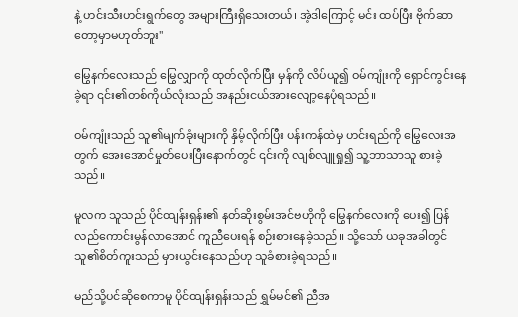နဲ့ ဟင်းသီးဟင်းရွက်တွေ အများကြီးရှိသေးတယ်၊ အဲ့ဒါကြောင့် မင်း ထပ်ပြီး ဗိုက်ဆာတော့မှာမဟုတ်ဘူး"

မြွေနက်လေးသည် မြွေလျှာကို ထုတ်လိုက်ပြီး မှန်ကို လိပ်ယူ၍ ဝမ်ကျုံးကို ရှောင်ကွင်းနေခဲ့ရာ ၎င်း၏တစ်ကိုယ်လုံးသည် အနည်းငယ်အားလျော့နေပုံရသည်။

ဝမ်ကျုံးသည် သူ၏မျက်ခုံးများကို နှိမ့်လိုက်ပြီး ပန်းကန်ထဲမှ ဟင်းရည်ကို မြွေလေးအတွက် အေးအောင်မှုတ်ပေးပြီးနောက်တွင် ၎င်းကို လျစ်လျူရှု၍ သူ့ဘာသာသူ စားခဲ့သည်။

မူလက သူသည် ပိုင်ထျန်းရှန်း၏ နတ်ဆိုးစွမ်းအင်ဗဟိုကို မြွေနက်လေးကို ပေး၍ ပြန်လည်ကောင်းမွန်လာအောင် ကူညီပေးရန် စဉ်းစားနေခဲ့သည်။ သို့သော် ယခုအခါတွင် သူ၏စိတ်ကူးသည် မှားယွင်းနေသည်ဟု သူခံစားခဲ့ရသည်။

မည်သို့ပင်ဆိုစေကာမူ ပိုင်ထျန်းရှန်းသည် ရွှမ်မင်၏ ညီအ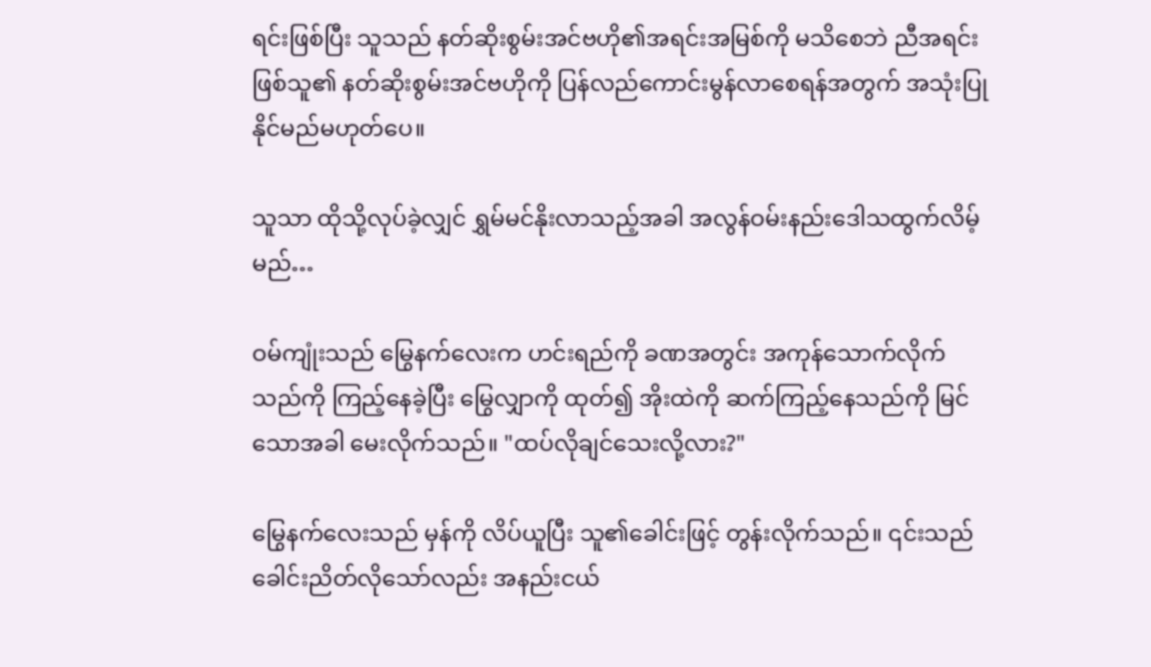ရင်းဖြစ်ပြီး သူသည် နတ်ဆိုးစွမ်းအင်ဗဟို၏အရင်းအမြစ်ကို မသိစေဘဲ ညီအရင်းဖြစ်သူ၏ နတ်ဆိုးစွမ်းအင်ဗဟိုကို ပြန်လည်ကောင်းမွန်လာစေရန်အတွက် အသုံးပြုနိုင်မည်မဟုတ်ပေ။

သူသာ ထိုသို့လုပ်ခဲ့လျှင် ရွှမ်မင်နိုးလာသည့်အခါ အလွန်ဝမ်းနည်းဒေါသထွက်လိမ့်မည်…

ဝမ်ကျုံးသည် မြွေနက်လေးက ဟင်းရည်ကို ခဏအတွင်း အကုန်သောက်လိုက်သည်ကို ကြည့်နေခဲ့ပြီး မြွေလျှာကို ထုတ်၍ အိုးထဲကို ဆက်ကြည့်နေသည်ကို မြင်သောအခါ မေးလိုက်သည်။ "ထပ်လိုချင်သေးလို့လား?"

မြွေနက်လေးသည် မှန်ကို လိပ်ယူပြီး သူ၏ခေါင်းဖြင့် တွန်းလိုက်သည်။ ၎င်းသည် ခေါင်းညိတ်လိုသော်လည်း အနည်းငယ်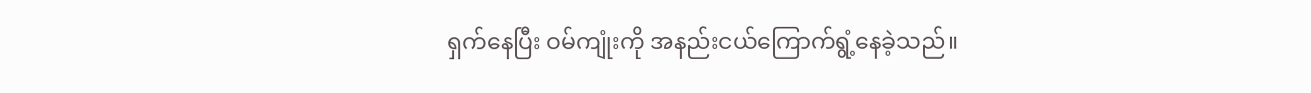ရှက်နေပြီး ဝမ်ကျုံးကို အနည်းငယ်ကြောက်ရွံ့နေခဲ့သည်။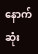နောက်ဆုံး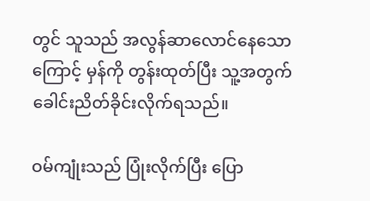တွင် သူသည် အလွန်ဆာလောင်နေသောကြောင့် မှန်ကို တွန်းထုတ်ပြီး သူ့အတွက် ခေါင်းညိတ်ခိုင်းလိုက်ရသည်။

ဝမ်ကျုံးသည် ပြုံးလိုက်ပြီး ပြော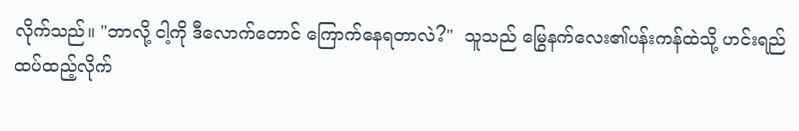လိုက်သည်။ "ဘာလို့ ငါ့ကို ဒီလောက်တောင် ကြောက်နေရတာလဲ?"  သူသည် မြွေနက်လေး၏ပန်းကန်ထဲသို့ ဟင်းရည်ထပ်ထည့်လိုက်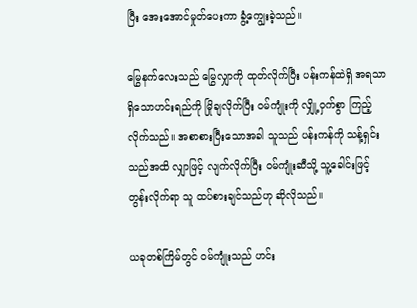ပြီး အေးအောင်မှုတ်ပေးကာ ခွံ့ကျွေးခဲ့သည်။

မြွေနက်လေးသည် မြွေလျှာကို ထုတ်လိုက်ပြီး ပန်းကန်ထဲရှိ အရသာရှိသောဟင်းရည်ကို မြိုချလိုက်ပြီး ဝမ်ကျုံးကို လျှို့ဝှက်စွာ ကြည့်လိုက်သည်။ အစာစားပြီးသောအခါ သူသည် ပန်းကန်ကို သန့်ရှင်းသည်အထိ လျှာဖြင့် လျက်လိုက်ပြီး ဝမ်ကျုံးဆီသို့ သူ့ခေါင်းဖြင့် တွန်းလိုက်ရာ သူ ထပ်စားချင်သည်ဟု ဆိုလိုသည်။

ယခုတစ်ကြိမ်တွင် ဝမ်ကျုံးသည် ဟင်း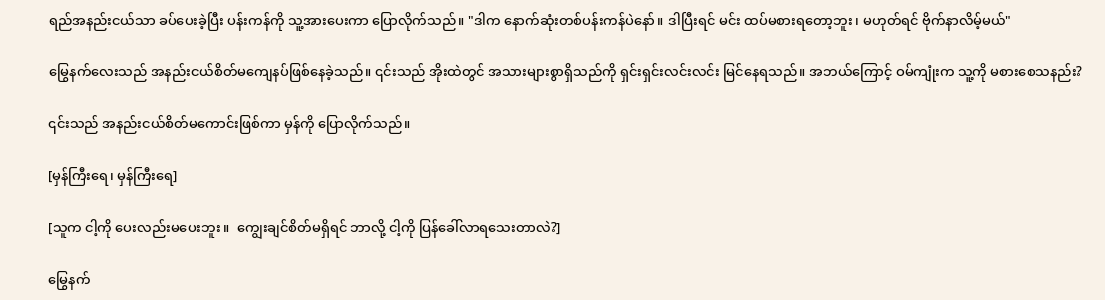ရည်အနည်းငယ်သာ ခပ်ပေးခဲ့ပြီး ပန်းကန်ကို သူ့အားပေးကာ ပြောလိုက်သည်။ "ဒါက နောက်ဆုံးတစ်ပန်းကန်ပဲနော်။ ဒါပြီးရင် မင်း ထပ်မစားရတော့ဘူး၊ မဟုတ်ရင် ဗိုက်နာလိမ့်မယ်"

မြွေနက်လေးသည် အနည်းငယ်စိတ်မကျေနပ်ဖြစ်နေခဲ့သည်။ ၎င်းသည် အိုးထဲတွင် အသားများစွာရှိသည်ကို ရှင်းရှင်းလင်းလင်း မြင်နေရသည်။ အဘယ်ကြောင့် ဝမ်ကျုံးက သူ့ကို မစားစေသနည်း?

၎င်းသည် အနည်းငယ်စိတ်မကောင်းဖြစ်ကာ မှန်ကို ပြောလိုက်သည်။

[မှန်ကြီးရေ၊ မှန်ကြီးရေ]

[သူက ငါ့ကို ပေးလည်းမပေးဘူး။  ကျွေးချင်စိတ်မရှိရင် ဘာလို့ ငါ့ကို ပြန်ခေါ်လာရသေးတာလဲ?]

မြွေနက်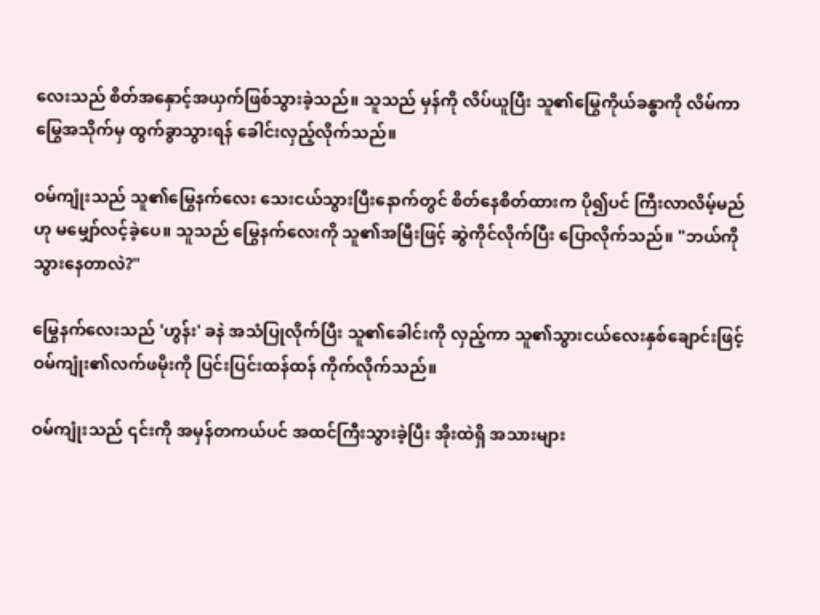လေးသည် စိတ်အနှောင့်အယှက်ဖြစ်သွားခဲ့သည်။ သူသည် မှန်ကို လိပ်ယူပြီး သူ၏မြွေကိုယ်ခန္ဓာကို လိမ်ကာ မြွေအသိုက်မှ ထွက်ခွာသွားရန် ခေါင်းလှည့်လိုက်သည်။

ဝမ်ကျုံးသည် သူ၏မြွေနက်လေး သေးငယ်သွားပြီးနောက်တွင် စိတ်နေစိတ်ထားက ပို၍ပင် ကြီးလာလိမ့်မည်ဟု မမျှော်လင့်ခဲ့ပေ။ သူသည် မြွေနက်လေးကို သူ၏အမြီးဖြင့် ဆွဲကိုင်လိုက်ပြီး ပြောလိုက်သည်။ "ဘယ်ကိုသွားနေတာလဲ?"

မြွေနက်လေးသည် 'ဟွန်း' ခနဲ အသံပြုလိုက်ပြီး သူ၏ခေါင်းကို လှည့်ကာ သူ၏သွားငယ်လေးနှစ်ချောင်းဖြင့် ဝမ်ကျုံး၏လက်ဖမိုးကို ပြင်းပြင်းထန်ထန် ကိုက်လိုက်သည်။

ဝမ်ကျုံးသည် ၎င်းကို အမှန်တကယ်ပင် အထင်ကြီးသွားခဲ့ပြီး အိုးထဲရှိ အသားများ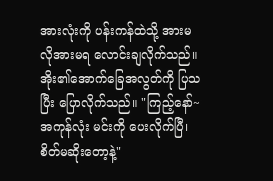အားလုံးကို ပန်းကန်ထဲသို့ အားမလိုအားမရ လောင်းချလိုက်သည်။ အိုး၏အောက်ခြေအလွတ်ကို ပြသပြီး ပြောလိုက်သည်။ "ကြည့်နော်~ အကုန်လုံး မင်းကို ပေးလိုက်ပြီ၊ စိတ်မဆိုးတော့နဲ့"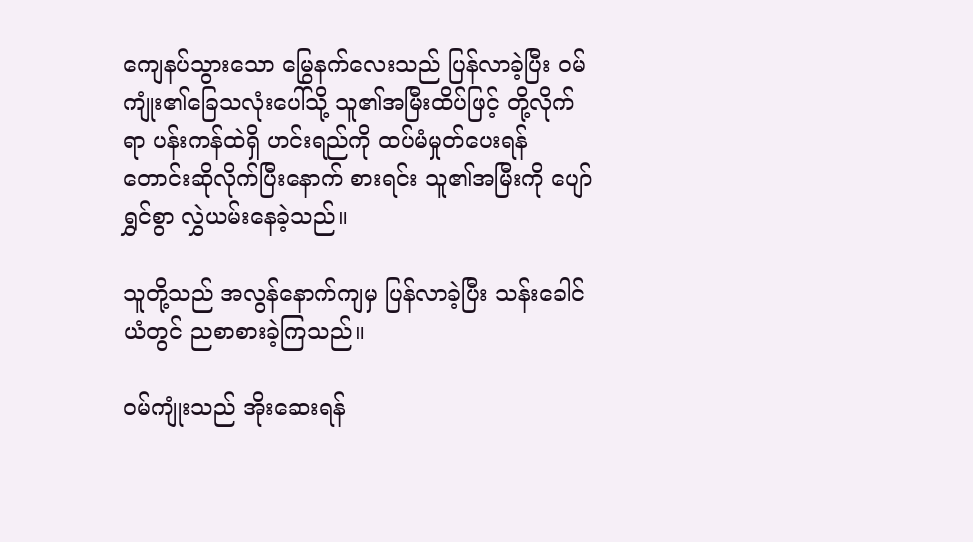ကျေနပ်သွားသော မြွေနက်လေးသည် ပြန်လာခဲ့ပြီး ဝမ်ကျုံး၏ခြေသလုံးပေါ်သို့ သူ၏အမြီးထိပ်ဖြင့် တို့လိုက်ရာ ပန်းကန်ထဲရှိ ဟင်းရည်ကို ထပ်မံမှုတ်ပေးရန် တောင်းဆိုလိုက်ပြီးနောက် စားရင်း သူ၏အမြီးကို ပျော်ရွှင်စွာ လွှဲယမ်းနေခဲ့သည်။

သူတို့သည် အလွန်နောက်ကျမှ ပြန်လာခဲ့ပြီး သန်းခေါင်ယံတွင် ညစာစားခဲ့ကြသည်။

ဝမ်ကျုံးသည် အိုးဆေးရန်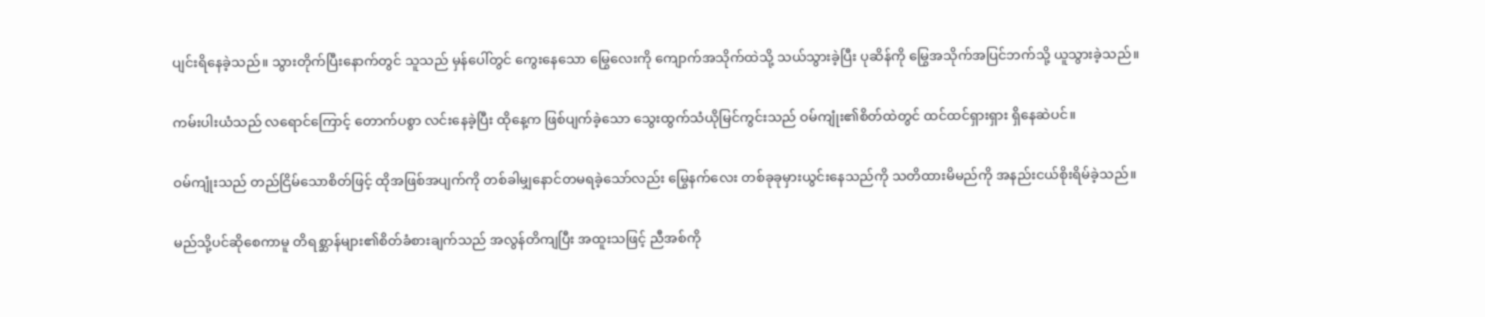ပျင်းရိနေခဲ့သည်။ သွားတိုက်ပြီးနောက်တွင် သူသည် မှန်ပေါ်တွင် ကွေးနေသော မြွေလေးကို ကျောက်အသိုက်ထဲသို့ သယ်သွားခဲ့ပြီး ပုဆိန်ကို မြွေအသိုက်အပြင်ဘက်သို့ ယူသွားခဲ့သည်။

ကမ်းပါးယံသည် လရောင်ကြောင့် တောက်ပစွာ လင်းနေခဲ့ပြီး ထိုနေ့က ဖြစ်ပျက်ခဲ့သော သွေးထွက်သံယိုမြင်ကွင်းသည် ဝမ်ကျုံး၏စိတ်ထဲတွင် ထင်ထင်ရှားရှား ရှိနေဆဲပင်။

ဝမ်ကျုံးသည် တည်ငြိမ်သောစိတ်ဖြင့် ထိုအဖြစ်အပျက်ကို တစ်ခါမျှနောင်တမရခဲ့သော်လည်း မြွေနက်လေး တစ်ခုခုမှားယွင်းနေသည်ကို သတိထားမိမည်ကို အနည်းငယ်စိုးရိမ်ခဲ့သည်။

မည်သို့ပင်ဆိုစေကာမူ တိရစ္ဆာန်များ၏စိတ်ခံစားချက်သည် အလွန်တိကျပြီး အထူးသဖြင့် ညီအစ်ကို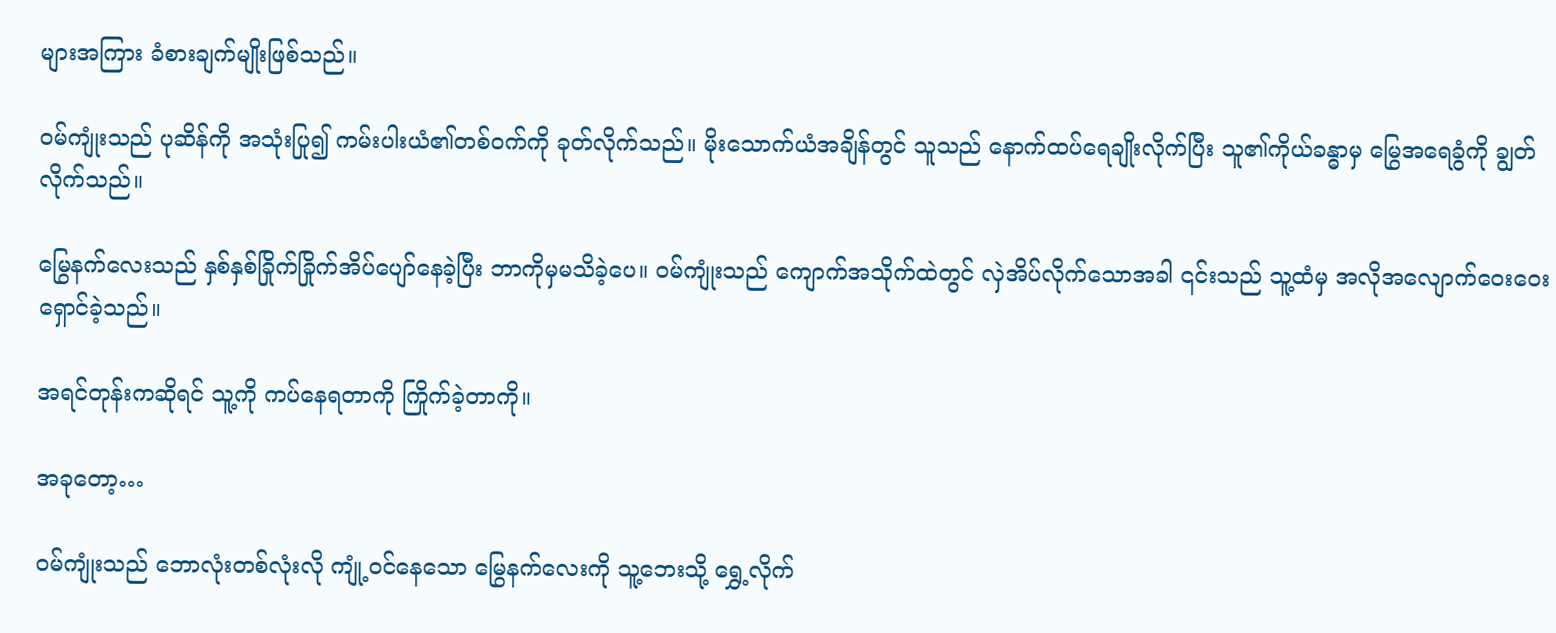များအကြား ခံစားချက်မျိုးဖြစ်သည်။

ဝမ်ကျုံးသည် ပုဆိန်ကို အသုံးပြု၍ ကမ်းပါးယံ၏တစ်ဝက်ကို ခုတ်လိုက်သည်။ မိုးသောက်ယံအချိန်တွင် သူသည် နောက်ထပ်ရေချိုးလိုက်ပြီး သူ၏ကိုယ်ခန္ဓာမှ မြွေအရေခွံကို ချွတ်လိုက်သည်။

မြွေနက်လေးသည် နှစ်နှစ်ခြိုက်ခြိုက်အိပ်ပျော်နေခဲ့ပြီး ဘာကိုမှမသိခဲ့ပေ။ ဝမ်ကျုံးသည် ကျောက်အသိုက်ထဲတွင် လှဲအိပ်လိုက်သောအခါ ၎င်းသည် သူ့ထံမှ အလိုအလျောက်ဝေးဝေးရှောင်ခဲ့သည်။

အရင်တုန်းကဆိုရင် သူ့ကို ကပ်နေရတာကို ကြိုက်ခဲ့တာကို။

အခုတော့…

ဝမ်ကျုံးသည် ဘောလုံးတစ်လုံးလို ကျုံ့ဝင်နေသော မြွေနက်လေးကို သူ့ဘေးသို့ ရွှေ့လိုက်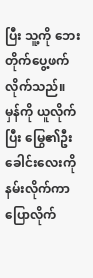ပြီး သူ့ကို ဘေးတိုက်ပွေ့ဖက်လိုက်သည်။ မှန်ကို ယူလိုက်ပြီး မြွေ၏ဦးခေါင်းလေးကို နမ်းလိုက်ကာ ပြောလိုက်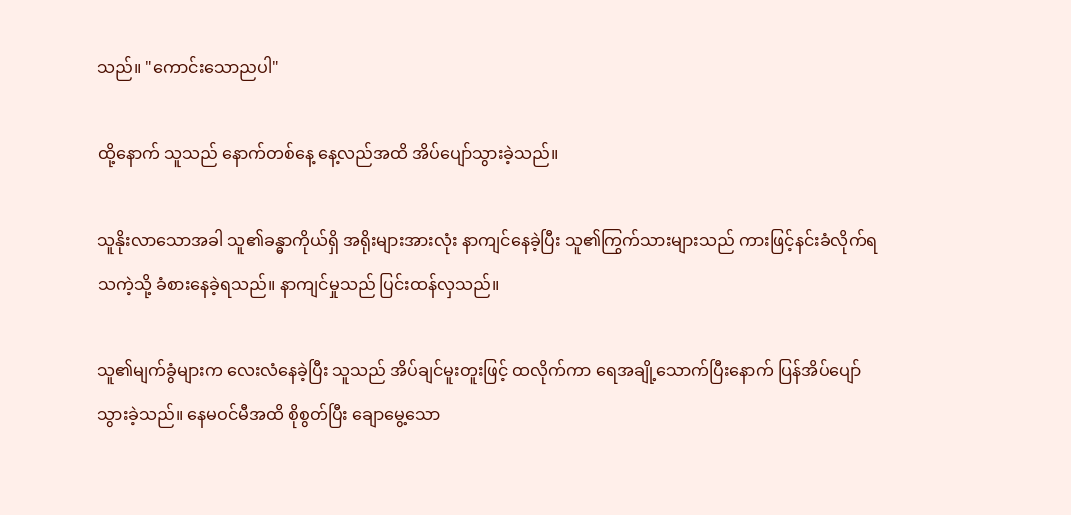သည်။ "ကောင်းသောညပါ"

ထို့နောက် သူသည် နောက်တစ်နေ့ နေ့လည်အထိ အိပ်ပျော်သွားခဲ့သည်။

သူနိုးလာသောအခါ သူ၏ခန္ဓာကိုယ်ရှိ အရိုးများအားလုံး နာကျင်နေခဲ့ပြီး သူ၏ကြွက်သားများသည် ကားဖြင့်နင်းခံလိုက်ရသကဲ့သို့ ခံစားနေခဲ့ရသည်။ နာကျင်မှုသည် ပြင်းထန်လှသည်။

သူ၏မျက်ခွံများက လေးလံနေခဲ့ပြီး သူသည် အိပ်ချင်မူးတူးဖြင့် ထလိုက်ကာ ရေအချို့သောက်ပြီးနောက် ပြန်အိပ်ပျော်သွားခဲ့သည်။ နေမဝင်မီအထိ စိုစွတ်ပြီး ချောမွေ့သော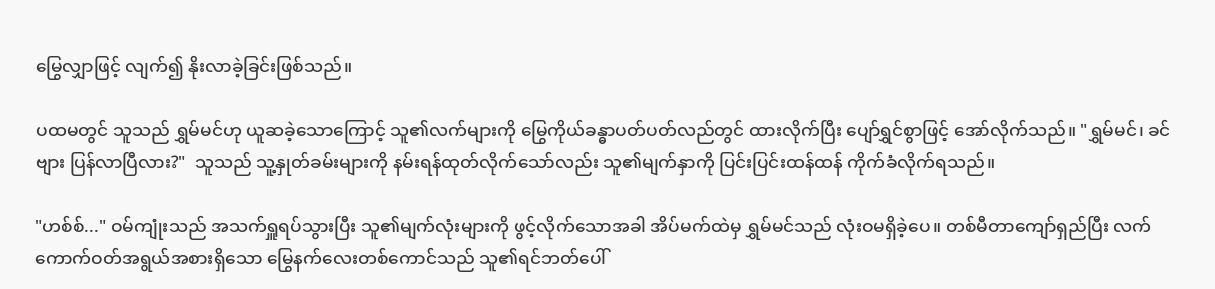မြွေလျှာဖြင့် လျက်၍ နိုးလာခဲ့ခြင်းဖြစ်သည်။

ပထမတွင် သူသည် ရွှမ်မင်ဟု ယူဆခဲ့သောကြောင့် သူ၏လက်များကို မြွေကိုယ်ခန္ဓာပတ်ပတ်လည်တွင် ထားလိုက်ပြီး ပျော်ရွှင်စွာဖြင့် အော်လိုက်သည်။ "ရွှမ်မင်၊ ခင်ဗျား ပြန်လာပြီလား?"  သူသည် သူ့နှုတ်ခမ်းများကို နမ်းရန်ထုတ်လိုက်သော်လည်း သူ၏မျက်နှာကို ပြင်းပြင်းထန်ထန် ကိုက်ခံလိုက်ရသည်။

"ဟစ်စ်..." ဝမ်ကျုံးသည် အသက်ရှူရပ်သွားပြီး သူ၏မျက်လုံးများကို ဖွင့်လိုက်သောအခါ အိပ်မက်ထဲမှ ရွှမ်မင်သည် လုံးဝမရှိခဲ့ပေ။ တစ်မီတာကျော်ရှည်ပြီး လက်ကောက်ဝတ်အရွယ်အစားရှိသော မြွေနက်လေးတစ်ကောင်သည် သူ၏ရင်ဘတ်ပေါ်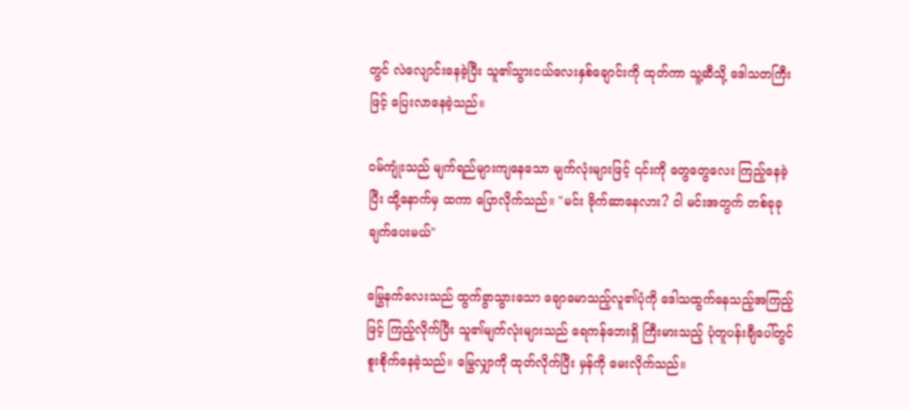တွင် လဲလျောင်းနေခဲ့ပြီး သူ၏သွားငယ်လေးနှစ်ချောင်းကို ထုတ်ကာ သူ့ဆီသို့ ဒေါသတကြီးဖြင့် ပြေးလာနေခဲ့သည်။

ဝမ်ကျုံးသည် မျက်ရည်များကျနေသော မျက်လုံးများဖြင့် ၎င်းကို တွေတွေလေး ကြည့်နေခဲ့ပြီး ထို့နောက်မှ ထကာ ပြောလိုက်သည်။ "မင်း ဗိုက်ဆာနေလား? ငါ မင်းအတွက် တစ်ခုခု ချက်ပေးမယ်"

မြွေနက်လေးသည် ထွက်ခွာသွားသော ချောမောသည့်လူ၏ပုံကို ဒေါသထွက်နေသည့်အကြည့်ဖြင့် ကြည့်လိုက်ပြီး သူ၏မျက်လုံးများသည် ရေကန်ဘေးရှိ ကြီးမားသည့် ပုံတူပန်းချီပေါ်တွင် စူးစိုက်နေခဲ့သည်။ မြွေလျှာကို ထုတ်လိုက်ပြီး မှန်ကို မေးလိုက်သည်။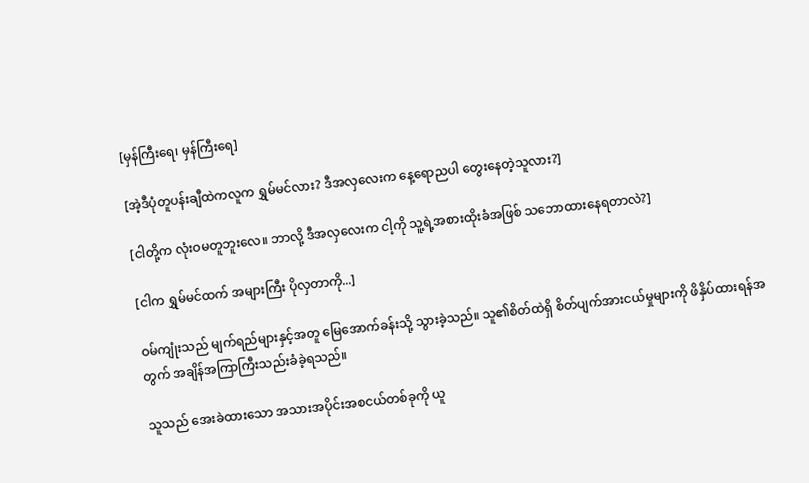[မှန်ကြီးရေ၊ မှန်ကြီးရေ]

[အဲ့ဒီပုံတူပန်းချီထဲကလူက ရွှမ်မင်လား? ဒီအလှလေးက နေ့ရောညပါ တွေးနေတဲ့သူလား?]

[ငါတို့က လုံးဝမတူဘူးလေ။ ဘာလို့ ဒီအလှလေးက ငါ့ကို သူ့ရဲ့အစားထိုးခံအဖြစ် သဘောထားနေရတာလဲ?]

[ငါက ရွှမ်မင်ထက် အများကြီး ပိုလှတာကို...]

ဝမ်ကျုံးသည် မျက်ရည်များနှင့်အတူ မြေအောက်ခန်းသို့ သွားခဲ့သည်။ သူ၏စိတ်ထဲရှိ စိတ်ပျက်အားငယ်မှုများကို ဖိနှိပ်ထားရန်အတွက် အချိန်အကြာကြီးသည်းခံခဲ့ရသည်။

သူသည် အေးခဲထားသော အသားအပိုင်းအစငယ်တစ်ခုကို ယူ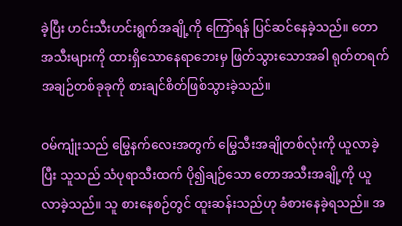ခဲ့ပြီး ဟင်းသီးဟင်းရွက်အချို့ကို ကြော်ရန် ပြင်ဆင်နေခဲ့သည်။ တောအသီးများကို ထားရှိသောနေရာဘေးမှ ဖြတ်သွားသောအခါ ရုတ်တရက် အချဉ်တစ်ခုခုကို စားချင်စိတ်ဖြစ်သွားခဲ့သည်။

ဝမ်ကျုံးသည် မြွေနက်လေးအတွက် မြွေသီးအချိုတစ်လုံးကို ယူလာခဲ့ပြီး သူသည် သံပုရာသီးထက် ပို၍ချဉ်သော တောအသီးအချို့ကို ယူလာခဲ့သည်။ သူ စားနေစဉ်တွင် ထူးဆန်းသည်ဟု ခံစားနေခဲ့ရသည်။ အ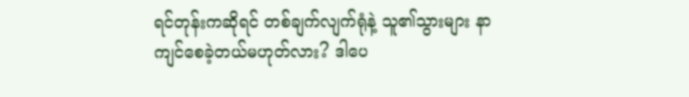ရင်တုန်းကဆိုရင် တစ်ချက်လျက်ရုံနဲ့ သူ၏သွားများ နာကျင်စေခဲ့တယ်မဟုတ်လား? ဒါပေ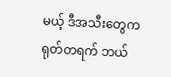မယ့် ဒီအသီးတွေက ရုတ်တရက် ဘယ်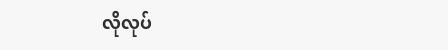လိုလုပ်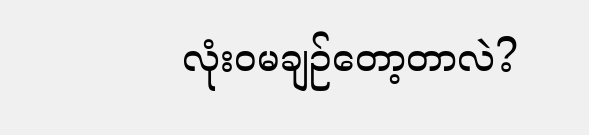လုံးဝမချဉ်တော့တာလဲ?